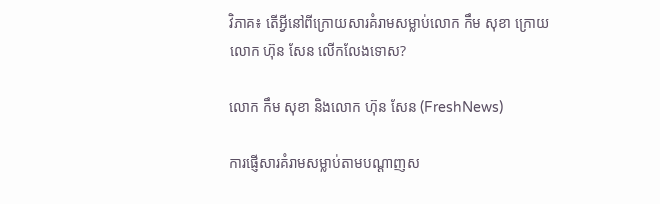វិភាគ៖ តើអ្វីនៅពីក្រោយសារគំរាមសម្លាប់លោក កឹម សុខា ក្រោយលោក ហ៊ុន សែន លើកលែងទោស?

លោក កឹម សុខា និងលោក ហ៊ុន សែន (FreshNews)

ការផ្ញើសារគំរាមសម្លាប់តាមបណ្តាញស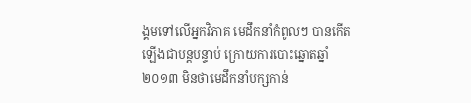ង្គមទៅលើអ្នកវិភាគ មេដឹកនាំកំពូលៗ បានកើតឡើងជាបន្តបន្ទាប់ ក្រោយការបោះឆ្នោតឆ្នាំ២០១៣ មិនថាមេដឹកនាំបក្សកាន់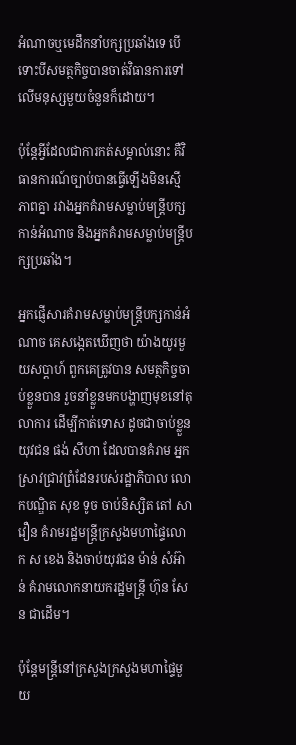អំណាចឬមេដឹកនាំបក្សប្រឆាំងទេ បើទោះបីសមត្ថកិច្ចបានចាត់វិធានការទៅលើមនុស្សមួយចំនួនក៏ដោយ។

ប៉ុន្តែអ្វីដែលជាការកត់សម្គាល់នោះ គឺវិធានការណ៍ច្បាប់បានធ្វើឡើងមិនស្មើភាពគ្នា រវាងអ្នកគំរាមសម្លាប់មន្ត្រីបក្សកាន់អំណាច និងអ្នកគំរាមសម្លាប់មន្ត្រីបក្សប្រឆាំង។

អ្នកផ្ញើសារគំរាមសម្លាប់មន្ត្រីបក្សកាន់អំណាច គេសង្កេតឃើញថា យ៉ាងយូរមួយសប្តាហ៍ ពួកគេត្រូវបាន សមត្ថកិច្ចចាប់ខ្លួនបាន រួចនាំខ្លួនមកបង្ហាញមុខនៅតុលាការ ដើម្បីកាត់ទោស ដូចជាចាប់ខ្លួនយុវជន ផង់ សីហា ដែលបានគំរាម អ្នកស្រាវជ្រាវព្រំដែនរបស់រដ្ឋាភិបាល លោកបណ្ឌិត សុខ ទូច ចាប់និស្សិត តៅ សាវឿន គំរាមរដ្ឋមន្ត្រីក្រសួងមហាផ្ទៃលោក ស ខេង និងចាប់យុវជន ម៉ាន់ សំអ៊ាន់ គំរាមលោកនាយករដ្ឋមន្ត្រី ហ៊ុន សែន ជាដើម។

ប៉ុន្តែមន្ត្រីនៅក្រសួងក្រសួងមហាផ្ទៃមួយ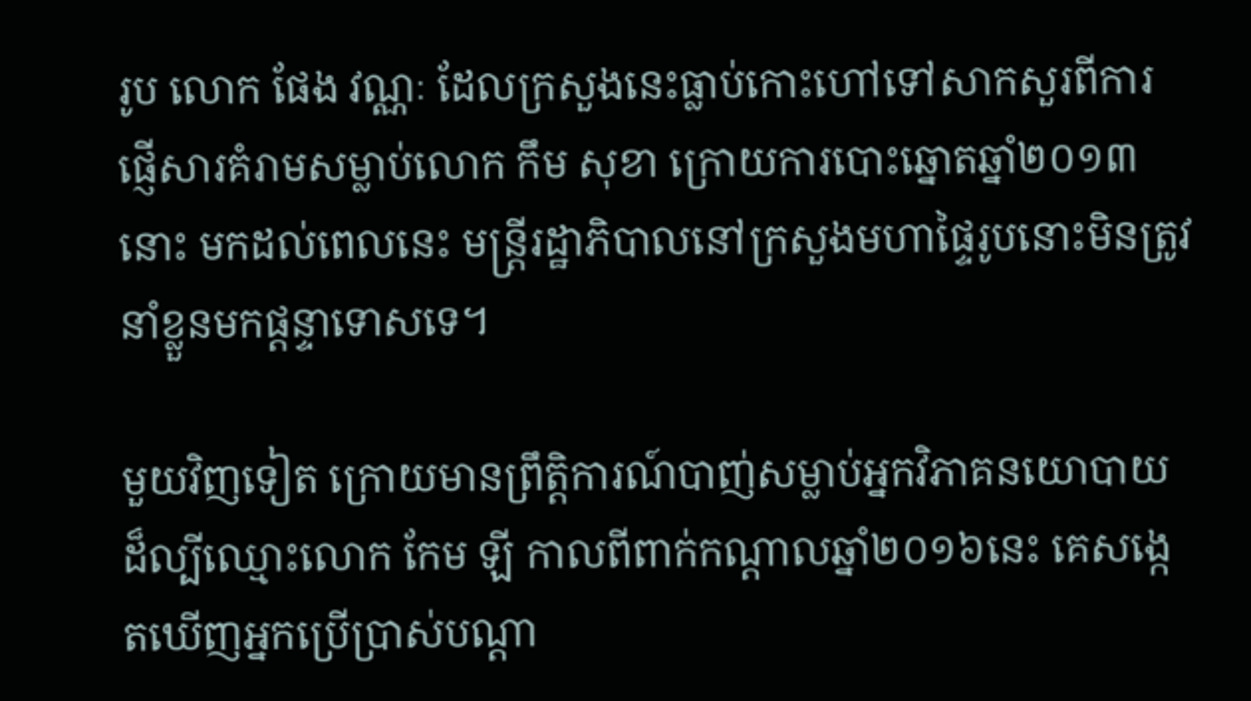រូប លោក ផែង វណ្ណៈ ដែលក្រសួងនេះធ្លាប់កោះហៅទៅសាកសួរពីការផ្ញើសារគំរាមសម្លាប់លោក កឹម សុខា ក្រោយការបោះឆ្នោតឆ្នាំ២០១៣នោះ មកដល់ពេលនេះ មន្ត្រីរដ្ឋាភិបាលនៅក្រសួងមហាផ្ទៃរូបនោះមិនត្រូវនាំខ្លួនមកផ្តន្ទាទោសទេ។

មួយវិញទៀត ក្រោយមានព្រឹត្តិការណ៍បាញ់សម្លាប់អ្នកវិភាគនយោបាយដ៏ល្បីឈ្មោះលោក កែម ឡី កាលពីពាក់កណ្តាលឆ្នាំ២០១៦នេះ គេសង្កេតឃើញអ្នកប្រើប្រាស់បណ្តា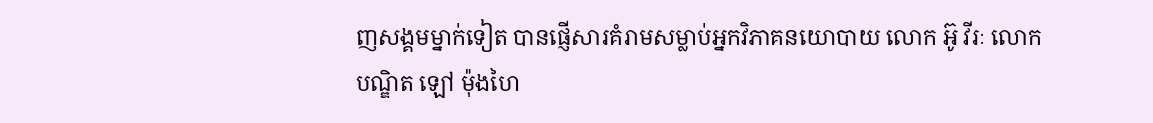ញសង្គមម្នាក់ទៀត បានផ្ញើសារគំរាមសម្លាប់អ្នកវិភាគនយោបាយ លោក អ៊ូ វីរៈ លោកបណ្ឌិត ឡៅ ម៉ុងហៃ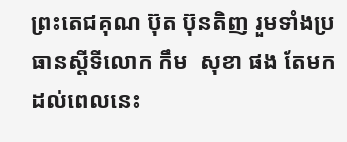ព្រះតេជគុណ ប៊ុត ប៊ុនតិញ រួមទាំងប្រធានស្តីទីលោក កឹម  សុខា ផង តែមកដល់ពេលនេះ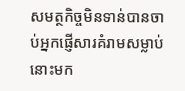សមត្ថកិច្ចមិនទាន់បានចាប់អ្នកផ្ញើសារគំរាមសម្លាប់នោះមក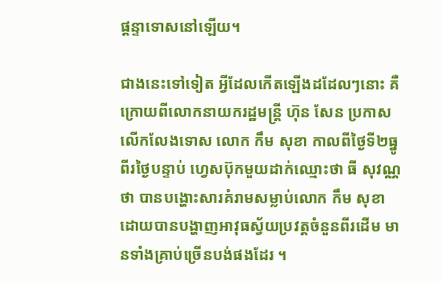ផ្តន្ទាទោសនៅឡើយ។

ជាងនេះទៅទៀត អ្វីដែលកើតឡើងដដែលៗនោះ គឺក្រោយពីលោកនាយករដ្ឋមន្ត្រី ហ៊ុន សែន ប្រកាសលើកលែងទោស លោក កឹម សុខា កាលពីថ្ងៃទី២ធ្នូ ពីរថ្ងៃបន្ទាប់ ហ្វេសប៊ុកមួយដាក់ឈ្មោះថា ធី សុវណ្ណថា បានបង្ហោះសារគំរាមសម្លាប់លោក កឹម សុខា ដោយបានបង្ហាញអាវុធស្វ័យប្រវត្តចំនួនពីរដើម មានទាំងគ្រាប់ច្រើនបង់ផងដែរ ។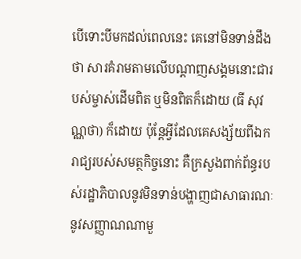បើទោះបីមកដល់ពេលនេះ គេនៅមិនទាន់ដឹងថា សារគំរាមតាមលើបណ្តាញសង្គមនោះជារបស់ម្ចាស់ដើមពិត ឬមិនពិតក៏ដោយ (ធី សុវណ្ណថា) ក៏ដោយ ប៉ុន្តែអ្វីដែលគេសង្ស័យពីឯករាជ្យរបស់សមត្ថកិច្ចនោះ គឺក្រសួងពាក់ព័ន្ធរបស់រដ្ឋាភិបាលនូវមិនទាន់បង្ហាញជាសាធារណៈ នូវសញ្ញាណណាមួ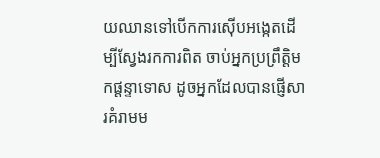យឈានទៅបើកការស៊ើបអង្កេតដើម្បីស្វែងរកការពិត ចាប់អ្នកប្រព្រឹត្តិមកផ្តន្ទាទោស ដូចអ្នកដែលបានផ្ញើសារគំរាមម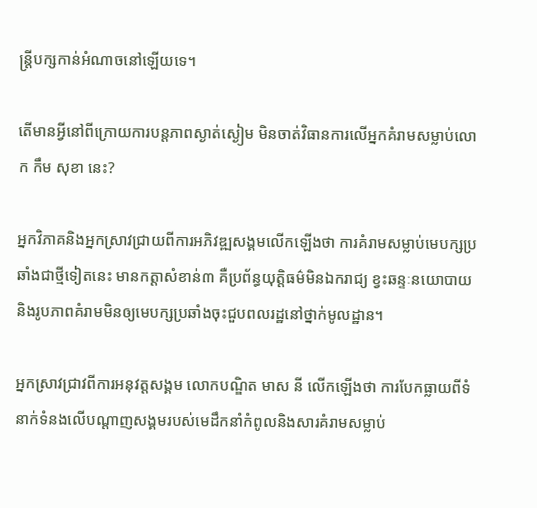ន្ត្រីបក្សកាន់អំណាចនៅឡើយទេ។

តើមានអ្វីនៅពីក្រោយការបន្តភាពស្ងាត់ស្ងៀម មិនចាត់វិធានការលើអ្នកគំរាមសម្លាប់លោក កឹម សុខា នេះ?

អ្នកវិភាគនិងអ្នកស្រាវជ្រាយពីការអភិវឌ្ឍសង្គមលើកឡើងថា ការគំរាមសម្លាប់មេបក្សប្រឆាំងជាថ្មីទៀតនេះ មានកត្តាសំខាន់៣ គឺប្រព័ន្ធយុត្តិធម៌មិនឯករាជ្យ ខ្វះឆន្ទៈនយោបាយ និងរូបភាពគំរាមមិនឲ្យមេបក្សប្រឆាំងចុះជួបពលរដ្ឋនៅថ្នាក់មូលដ្ឋាន។

អ្នកស្រាវជ្រាវពីការអនុវត្តសង្គម លោកបណ្ឌិត មាស នី លើកឡើងថា ការបែកធ្លាយពីទំនាក់ទំនងលើបណ្តាញសង្គមរបស់មេដឹកនាំកំពូលនិងសារគំរាមសម្លាប់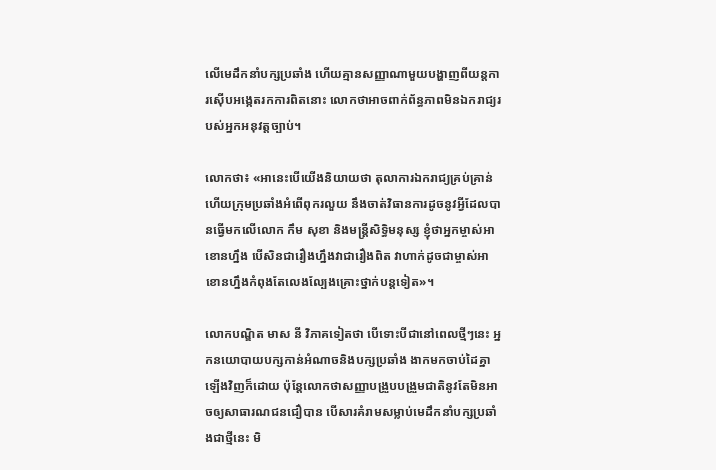លើមេដឹកនាំបក្សប្រឆាំង ហើយគ្មានសញ្ញាណាមួយបង្ហាញពីយន្តការស៊ើបអង្កេតរកការពិតនោះ លោកថាអាចពាក់ព័ន្ធភាពមិនឯករាជ្យរបស់អ្នកអនុវត្តច្បាប់។

លោកថា៖ «អានេះបើយើងនិយាយថា តុលាការឯករាជ្យគ្រប់គ្រាន់ ហើយក្រុមប្រឆាំងអំពើពុករលួយ នឹងចាត់វិធានការដូចនូវអ្វីដែលបានធ្វើមកលើលោក កឹម សុខា និងមន្ត្រីសិទ្ធិមនុស្ស ខ្ញុំថាអ្នកម្ចាស់អាខោនហ្នឹង បើសិនជារឿងហ្នឹងវាជារឿងពិត វាហាក់ដូចជាម្ចាស់អាខោនហ្នឹងកំពុងតែលេងល្បែងគ្រោះថ្នាក់បន្តទៀត»។

លោកបណ្ឌិត មាស នី វិភាគទៀតថា បើទោះបីជានៅពេលថ្មីៗនេះ អ្នកនយោបាយបក្សកាន់អំណាចនិងបក្សប្រឆាំង ងាកមកចាប់ដៃគ្នាឡើងវិញក៏ដោយ ប៉ុន្តែលោកថាសញ្ញាបង្រួបបង្រួមជាតិនូវតែមិនអាចឲ្យសាធារណជនជឿបាន បើសារគំរាមសម្លាប់មេដឹកនាំបក្សប្រឆាំងជាថ្មីនេះ មិ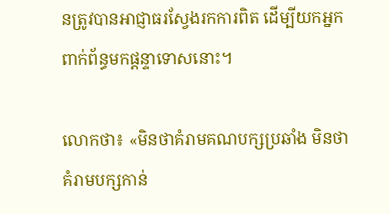នត្រូវបានអាជ្ញាធរស្វែងរកការពិត ដើម្បីយកអ្នកពាក់ព័ន្ធមកផ្តន្ទាទោសនោះ។

លោកថា៖ «មិនថាគំរាមគណបក្សប្រឆាំង មិនថាគំរាមបក្សកាន់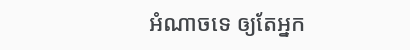អំណាចទេ ឲ្យតែអ្នក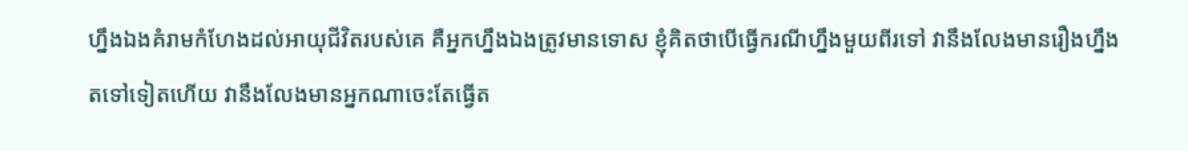ហ្នឹងឯងគំរាមកំហែងដល់អាយុជីវិតរបស់គេ គឺអ្នកហ្នឹងឯងត្រូវមានទោស ខ្ញុំគិតថាបើធ្វើករណីហ្នឹងមួយពីរទៅ វានឹងលែងមានរឿងហ្នឹងតទៅទៀតហើយ វានឹងលែងមានអ្នកណាចេះតែធ្វើត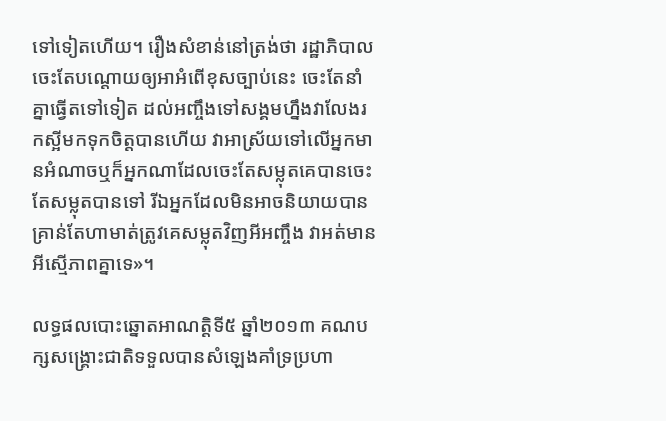ទៅទៀតហើយ។ រឿងសំខាន់នៅត្រង់ថា រដ្ឋាភិបាលចេះតែបណ្តោយឲ្យអាអំពើខុសច្បាប់នេះ ចេះតែនាំគ្នាធ្វើតទៅទៀត ដល់អញ្ចឹងទៅសង្គមហ្នឹងវាលែងរកស្អីមកទុកចិត្តបានហើយ វាអាស្រ័យទៅលើអ្នកមានអំណាចឬក៏អ្នកណាដែលចេះតែសម្លុតគេបានចេះតែសម្លុតបានទៅ រីឯអ្នកដែលមិនអាចនិយាយបាន គ្រាន់តែហាមាត់ត្រូវគេសម្លុតវិញអីអញ្ចឹង វាអត់មានអីស្មើភាពគ្នាទេ»។

លទ្ធផលបោះឆ្នោតអាណត្តិទី៥ ឆ្នាំ២០១៣ គណបក្សសង្គ្រោះជាតិទទួលបានសំឡេងគាំទ្រប្រហា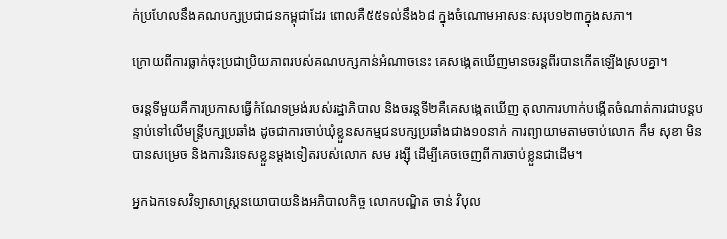ក់ប្រហែលនឹងគណបក្សប្រជាជនកម្ពុជាដែរ ពោលគឺ៥៥ទល់នឹង៦៨ ក្នុងចំណោមអាសនៈសរុប១២៣ក្នុងសភា។

ក្រោយពីការធ្លាក់ចុះប្រជាប្រិយភាពរបស់គណបក្សកាន់អំណាចនេះ គេសង្កេតឃើញមានចរន្តពីរបានកើតឡើងស្របគ្នា។

ចរន្តទីមួយគឺការប្រកាសធ្វើកំណែទម្រង់របស់រដ្ឋាភិបាល និងចរន្តទី២គឺគេសង្កេតឃើញ តុលាការហាក់បង្កើតចំណាត់ការជាបន្តបន្ទាប់ទៅលើមន្ត្រីបក្សប្រឆាំង ដូចជាការចាប់ឃុំខ្លួនសកម្មជនបក្សប្រឆាំងជាង១០នាក់ ការព្យាយាមតាមចាប់លោក កឹម សុខា មិនបានសម្រេច និងការនិរទេសខ្លួនម្តងទៀតរបស់លោក សម រង្ស៊ី ដើម្បីគេចចេញពីការចាប់ខ្លួនជាដើម។

អ្នកឯកទេសវិទ្យាសាស្ត្រនយោបាយនិងអភិបាលកិច្ច លោកបណ្ឌិត ចាន់ វិបុល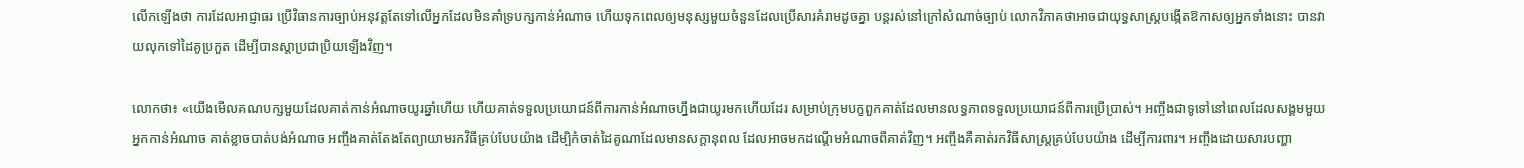លើកឡើងថា ការដែលអាជ្ញាធរ ប្រើវិធានការច្បាប់អនុវត្តតែទៅលើអ្នកដែលមិនគាំទ្របក្សកាន់អំណាច ហើយទុកពេលឲ្យមនុស្សមួយចំនួនដែលប្រើសារគំរាមដូចគ្នា បន្តរស់នៅក្រៅសំណាច់ច្បាប់ លោកវិភាគថាអាចជាយុទ្ធសាស្ត្របង្កើតឱកាសឲ្យអ្នកទាំងនោះ បានវាយលុកទៅដៃគូប្រកួត ដើម្បីបានស្តាប្រជាប្រិយឡើងវិញ។

លោកថា៖ «យើងមើលគណបក្សមួយដែលគាត់កាន់អំណាចយូរឆ្នាំហើយ ហើយគាត់ទទួលប្រយោជន៍ពីការកាន់អំណាចហ្នឹងជាយូរមកហើយដែរ សម្រាប់ក្រុមបក្ខពួកគាត់ដែលមានលទ្ធភាពទទួលប្រយោជន៍ពីការប្រើប្រាស់។ អញ្ចឹងជាទូទៅនៅពេលដែលសង្គមមួយអ្នកកាន់អំណាច គាត់ខ្លាចបាត់បង់អំណាច អញ្ចឹងគាត់តែងតែព្យាយាមរកវិធីគ្រប់បែបយ៉ាង ដើម្បិកំចាត់ដៃគូណាដែលមានសក្តានុពល ដែលអាចមកដណ្តើមអំណាចពីគាត់វិញ។ អញ្ចឹងគឺគាត់រកវិធីសាស្ត្រគ្រប់បែបយ៉ាង ដើម្បីការពារ។ អញ្ចឹងដោយសារបញ្ហា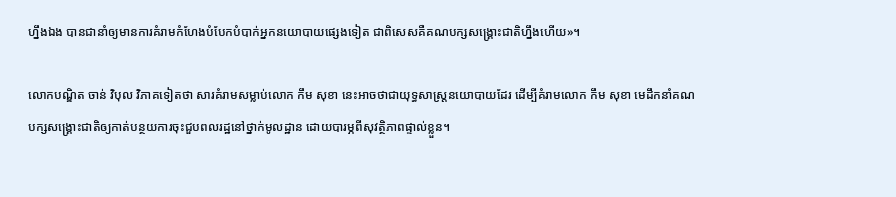ហ្នឹងឯង បានជានាំឲ្យមានការគំរាមកំហែងបំបែកបំបាក់អ្នកនយោបាយផ្សេងទៀត ជាពិសេសគឺគណបក្សសង្គ្រោះជាតិហ្នឹងហើយ»។

លោកបណ្ឌិត ចាន់ វិបុល វិភាគទៀតថា សារគំរាមសម្លាប់លោក កឹម សុខា នេះអាចថាជាយុទ្ធសាស្ត្រនយោបាយដែរ ដើម្បីគំរាមលោក កឹម សុខា មេដឹកនាំគណបក្សសង្គ្រោះជាតិឲ្យកាត់បន្ថយការចុះជួបពលរដ្ឋនៅថ្នាក់មូលដ្ឋាន ដោយបារម្ភពីសុវត្ថិភាពផ្ទាល់ខ្លួន។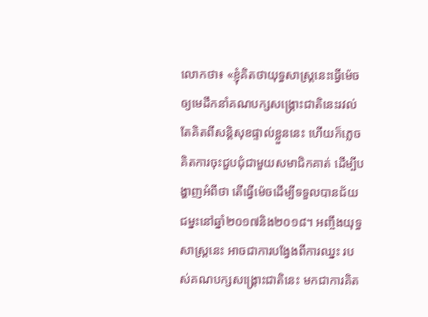លោកថា៖ «ខ្ញុំគិតថាយុទ្ធសាស្ត្រនេះធ្វើម៉េចឲ្យមេដឹកនាំគណបក្សសង្គ្រោះជាតិនេះរវល់តែគិតពីសន្តិសុខផ្ទាល់ខ្លួននេះ ហើយក៏ភ្លេចគិតការចុះជួបជុំជាមួយសមាជិកគាត់ ដើម្បីបង្ហាញអំពីថា តើធ្វើម៉េចដើម្បីទទួលបានជ័យជម្នះនៅឆ្នាំ២០១៧និង២០១៨។ អញ្ចឹងយុទ្ធសាស្ត្រនេះ អាចជាការបង្វែងពីការឈ្នះ របស់គណបក្សសង្គ្រោះជាតិនេះ មកជាការគិត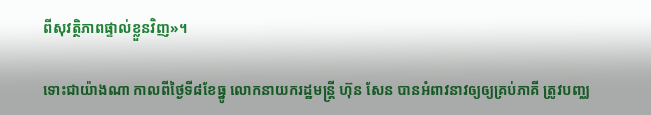ពីសុវត្ថិភាពផ្ទាល់ខ្លួនវិញ»។

ទោះជាយ៉ាងណា កាលពីថ្ងៃទី៨ខែធ្នូ លោកនាយករដ្ឋមន្ត្រី ហ៊ុន សែន បានអំពាវនាវឲ្យឲ្យគ្រប់ភាគី ត្រូវបញ្ឈ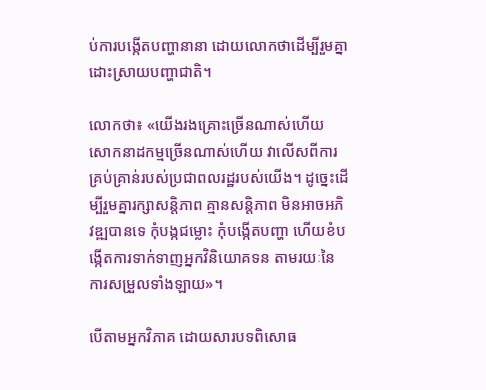ប់ការបង្កើតបញ្ហានានា ដោយលោកថាដើម្បីរួមគ្នាដោះស្រាយបញ្ហាជាតិ។

លោកថា៖ «យើងរងគ្រោះច្រើនណាស់ហើយ សោកនាដកម្មច្រើនណាស់ហើយ វាលើសពីការគ្រប់គ្រាន់របស់ប្រជាពលរដ្ឋរបស់យើង។ ដូច្នេះដើម្បីរួមគ្នារក្សាសន្តិភាព គ្មានសន្តិភាព មិនអាចអភិវឌ្ឍបានទេ កុំបង្កជម្លោះ កុំបង្កើតបញ្ហា ហើយខំបង្កើតការទាក់ទាញអ្នកវិនិយោគទន តាមរយៈនៃការសម្រួលទាំងឡាយ»។

បើតាមអ្នកវិភាគ ដោយសារបទពិសោធ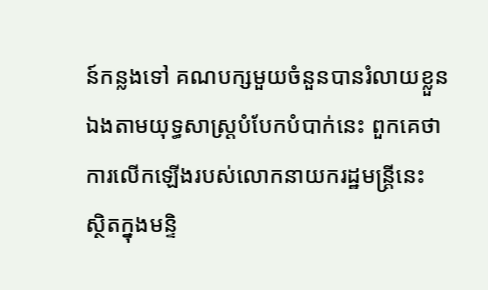ន៍កន្លងទៅ គណបក្សមួយចំនួនបានរំលាយខ្លួនឯងតាមយុទ្ធសាស្ត្របំបែកបំបាក់នេះ ពួកគេថាការលើកឡើងរបស់លោកនាយករដ្ឋមន្ត្រីនេះ ស្ថិតក្នុងមន្ទិ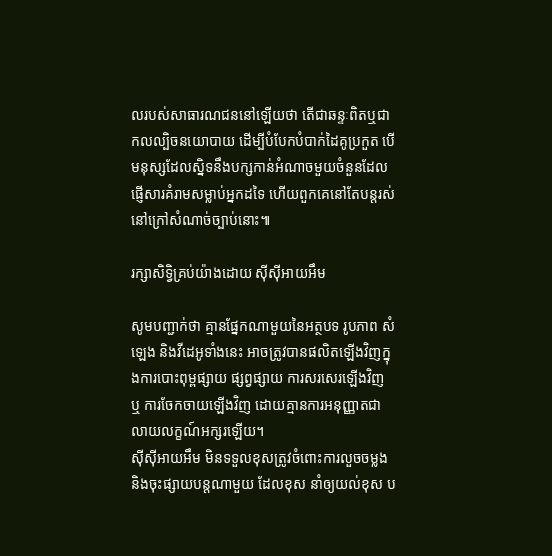លរបស់សាធារណជននៅឡើយថា តើជាឆន្ទៈពិតឬជាកលល្បិចនយោបាយ ដើម្បីបំបែកបំបាក់ដៃគូប្រកួត បើមនុស្សដែលស្និទនឹងបក្សកាន់អំណាចមួយចំនួនដែលផ្ញើសារគំរាមសម្លាប់អ្នកដទៃ ហើយពួកគេនៅតែបន្តរស់នៅក្រៅសំណាច់ច្បាប់នោះ៕

រក្សាសិទ្វិគ្រប់យ៉ាងដោយ ស៊ីស៊ីអាយអឹម

សូមបញ្ជាក់ថា គ្មានផ្នែកណាមួយនៃអត្ថបទ រូបភាព សំឡេង និងវីដេអូទាំងនេះ អាចត្រូវបានផលិតឡើងវិញក្នុងការបោះពុម្ពផ្សាយ ផ្សព្វផ្សាយ ការសរសេរឡើងវិញ ឬ ការចែកចាយឡើងវិញ ដោយគ្មានការអនុញ្ញាតជាលាយលក្ខណ៍អក្សរឡើយ។
ស៊ីស៊ីអាយអឹម មិនទទួលខុសត្រូវចំពោះការលួចចម្លងនិងចុះផ្សាយបន្តណាមួយ ដែលខុស នាំឲ្យយល់ខុស ប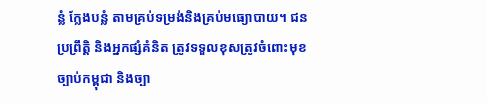ន្លំ ក្លែងបន្លំ តាមគ្រប់ទម្រង់និងគ្រប់មធ្យោបាយ។ ជនប្រព្រឹត្តិ និងអ្នកផ្សំគំនិត ត្រូវទទួលខុសត្រូវចំពោះមុខច្បាប់កម្ពុជា និងច្បា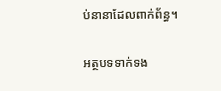ប់នានាដែលពាក់ព័ន្ធ។

អត្ថបទទាក់ទង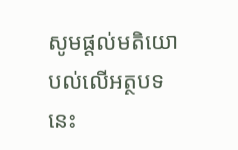សូមផ្ដល់មតិយោបល់លើអត្ថបទនេះ